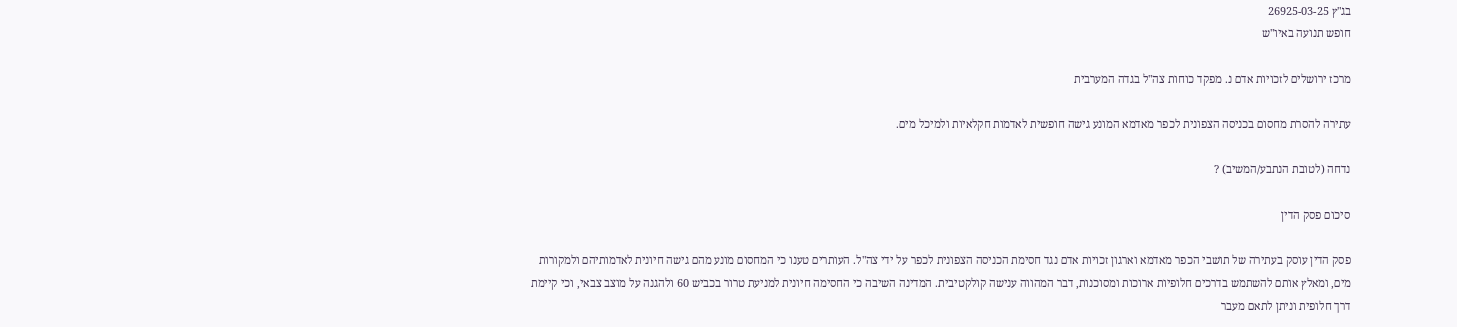בג"ץ 26925-03-25
חופש תנועה באיו"ש

מרכז ירושלים לזכויות אדם נ. מפקד כוחות צה"ל בגדה המערבית

עתירה להסרת מחסום בכניסה הצפונית לכפר מאדמא המונע גישה חופשית לאדמות חקלאיות ולמיכל מים.

נדחה (לטובת הנתבע/המשיב) ?

סיכום פסק הדין

פסק הדין עוסק בעתירה של תושבי הכפר מאדמא וארגון זכויות אדם נגד חסימת הכניסה הצפונית לכפר על ידי צה"ל. העותרים טענו כי המחסום מונע מהם גישה חיונית לאדמותיהם ולמקורות מים, ומאלץ אותם להשתמש בדרכים חלופיות ארוכות ומסוכנות, דבר המהווה ענישה קולקטיבית. המדינה השיבה כי החסימה חיונית למניעת טרור בכביש 60 ולהגנה על מוצב צבאי, וכי קיימת דרך חלופית וניתן לתאם מעבר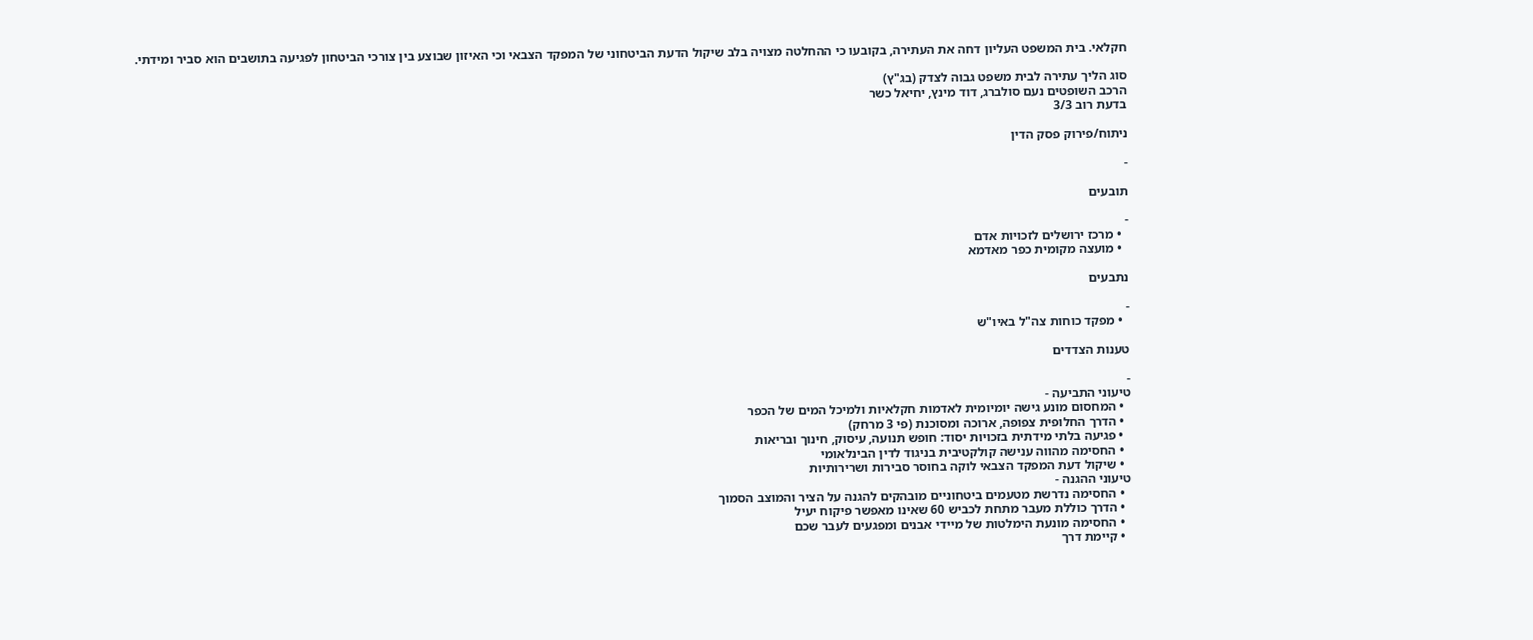חקלאי. בית המשפט העליון דחה את העתירה, בקובעו כי ההחלטה מצויה בלב שיקול הדעת הביטחוני של המפקד הצבאי וכי האיזון שבוצע בין צורכי הביטחון לפגיעה בתושבים הוא סביר ומידתי.

סוג הליך עתירה לבית משפט גבוה לצדק (בג"ץ)
הרכב השופטים נעם סולברג, דוד מינץ, יחיאל כשר
בדעת רוב 3/3

ניתוח/פירוק פסק הדין

-

תובעים

-
  • מרכז ירושלים לזכויות אדם
  • מועצה מקומית כפר מאדמא

נתבעים

-
  • מפקד כוחות צה"ל באיו"ש

טענות הצדדים

-
טיעוני התביעה -
  • המחסום מונע גישה יומיומית לאדמות חקלאיות ולמיכל המים של הכפר
  • הדרך החלופית צפופה, ארוכה ומסוכנת (פי 3 מרחק)
  • פגיעה בלתי מידתית בזכויות יסוד: חופש תנועה, עיסוק, חינוך ובריאות
  • החסימה מהווה ענישה קולקטיבית בניגוד לדין הבינלאומי
  • שיקול דעת המפקד הצבאי לוקה בחוסר סבירות ושרירותיות
טיעוני ההגנה -
  • החסימה נדרשת מטעמים ביטחוניים מובהקים להגנה על הציר והמוצב הסמוך
  • הדרך כוללת מעבר מתחת לכביש 60 שאינו מאפשר פיקוח יעיל
  • החסימה מונעת הימלטות של מיידי אבנים ומפגעים לעבר שכם
  • קיימת דרך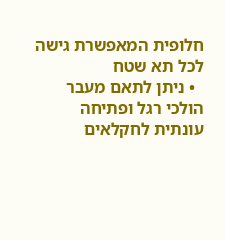חלופית המאפשרת גישה לכל תא שטח
  • ניתן לתאם מעבר הולכי רגל ופתיחה עונתית לחקלאים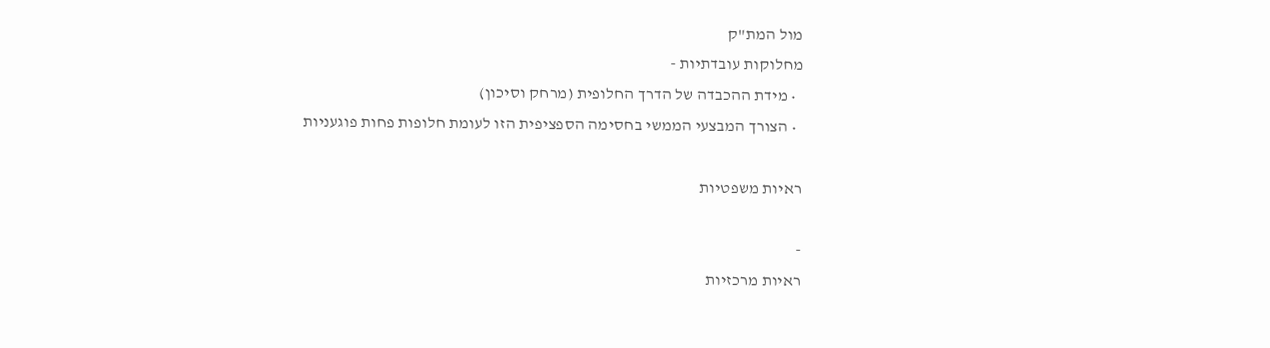מול המת"ק
מחלוקות עובדתיות -
  • מידת ההכבדה של הדרך החלופית (מרחק וסיכון)
  • הצורך המבצעי הממשי בחסימה הספציפית הזו לעומת חלופות פחות פוגעניות

ראיות משפטיות

-
ראיות מרכזיות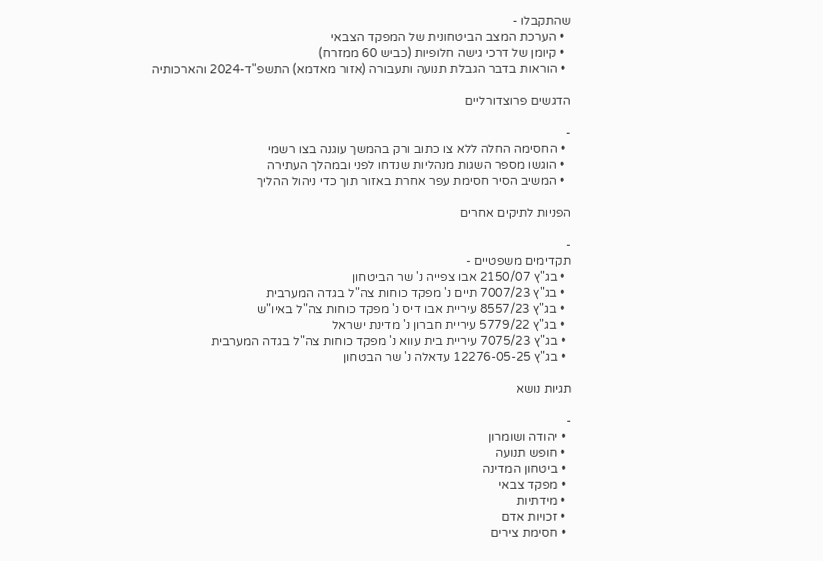שהתקבלו -
  • הערכת המצב הביטחונית של המפקד הצבאי
  • קיומן של דרכי גישה חלופיות (כביש 60 ממזרח)
  • הוראות בדבר הגבלת תנועה ותעבורה (אזור מאדמא) התשפ"ד-2024 והארכותיה

הדגשים פרוצדורליים

-
  • החסימה החלה ללא צו כתוב ורק בהמשך עוגנה בצו רשמי
  • הוגשו מספר השגות מנהליות שנדחו לפני ובמהלך העתירה
  • המשיב הסיר חסימת עפר אחרת באזור תוך כדי ניהול ההליך

הפניות לתיקים אחרים

-
תקדימים משפטיים -
  • בג"ץ 2150/07 אבו צפייה נ' שר הביטחון
  • בג"ץ 7007/23 תיים נ' מפקד כוחות צה"ל בגדה המערבית
  • בג"ץ 8557/23 עיריית אבו דיס נ' מפקד כוחות צה"ל באיו"ש
  • בג"ץ 5779/22 עיריית חברון נ' מדינת ישראל
  • בג"ץ 7075/23 עיריית בית עווא נ' מפקד כוחות צה"ל בגדה המערבית
  • בג"ץ 12276-05-25 עדאלה נ' שר הבטחון

תגיות נושא

-
  • יהודה ושומרון
  • חופש תנועה
  • ביטחון המדינה
  • מפקד צבאי
  • מידתיות
  • זכויות אדם
  • חסימת צירים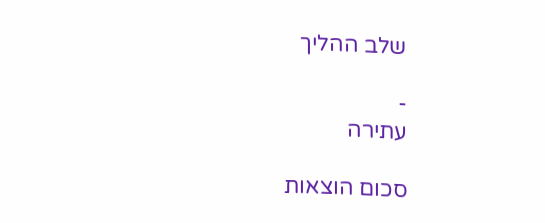שלב ההליך

-
עתירה

סכום הוצאות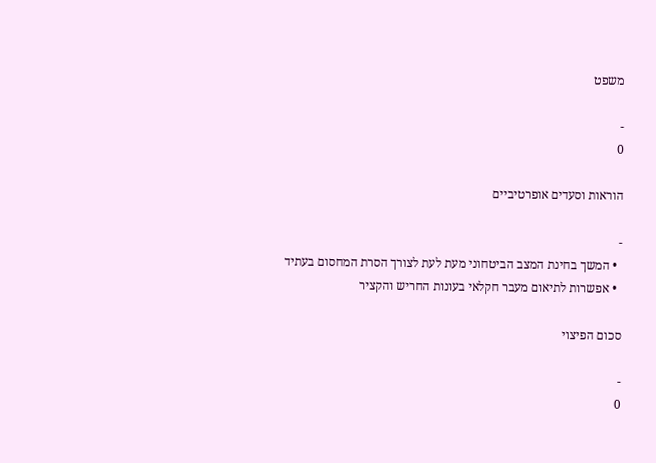משפט

-
0

הוראות וסעדים אופרטיביים

-
  • המשך בחינת המצב הביטחוני מעת לעת לצורך הסרת המחסום בעתיד
  • אפשרות לתיאום מעבר חקלאי בעונות החריש והקציר

סכום הפיצוי

-
0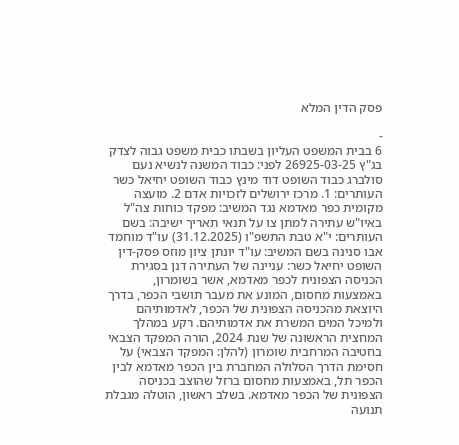פסק הדין המלא

-
6 בבית המשפט העליון בשבתו כבית משפט גבוה לצדק בג"ץ 26925-03-25 לפני: כבוד המשנה לנשיא נעם סולברג כבוד השופט דוד מינץ כבוד השופט יחיאל כשר העותרים: 1. מרכז ירושלים לזכויות אדם 2. מועצה מקומית כפר מאדמא נגד המשיב: מפקד כוחות צה"ל באיו"ש עתירה למתן צו על תנאי תאריך ישיבה: בשם העותרים: י"א טבת התשפ"ו (31.12.2025) עו"ד מוחמד אבו סנינה בשם המשיב: עו"ד יונתן ציון מוזס פסק-דין השופט יחיאל כשר: עניינה של העתירה דנן בסגירת הכניסה הצפונית לכפר מאדמא, אשר בשומרון, באמצעות מחסום, המונע את מעבר תושבי הכפר, בדרך היוצאת מהכניסה הצפונית של הכפר, לאדמותיהם ולמיכל המים המשרת את אדמותיהם. רקע במהלך המחצית הראשונה של שנת 2024, הורה המפקד הצבאי בחטיבה המרחבית שומרון (להלן: המפקד הצבאי) על חסימת הדרך הסלולה המחברת בין הכפר מאדמא לבין הכפר תל, באמצעות מחסום ברזל שהוצב בכניסה הצפונית של הכפר מאדמא. בשלב ראשון, הוטלה מגבלת תנועה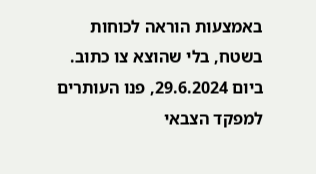באמצעות הוראה לכוחות בשטח, בלי שהוצא צו כתוב. ביום 29.6.2024, פנו העותרים למפקד הצבאי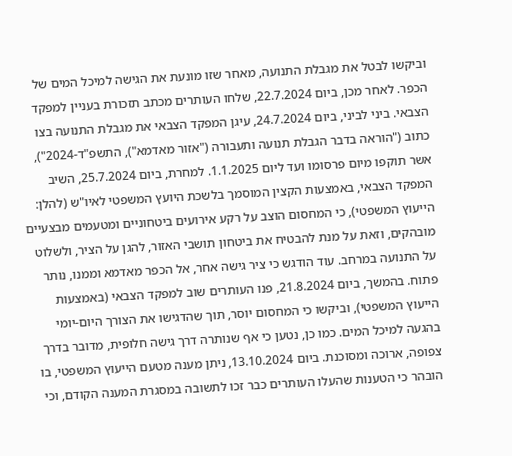וביקשו לבטל את מגבלת התנועה, מאחר שזו מונעת את הגישה למיכל המים של הכפר. לאחר מכן, ביום 22.7.2024, שלחו העותרים מכתב תזכורת בעניין למפקד הצבאי. ביני לביני, ביום 24.7.2024, עיגן המפקד הצבאי את מגבלת התנועה בצו כתוב ("הוראה בדבר הגבלת תנועה ותעבורה ("אזור מאדמא"), התשפ"ד-2024"), אשר תוקפו מיום פרסומו ועד ליום 1.1.2025. למחרת, ביום 25.7.2024, השיב המפקד הצבאי, באמצעות הקצין המוסמך בלשכת היועץ המשפטי לאיו"ש (להלן: הייעוץ המשפטי), כי המחסום הוצב על רקע אירועים ביטחוניים ומטעמים מבצעיים מובהקים, וזאת על מנת להבטיח את ביטחון תושבי האזור, להגן על הציר, ולשלוט על התנועה במרחב. עוד הודגש כי ציר גישה אחר, אל הכפר מאדמא וממנו, נותר פתוח. בהמשך, ביום 21.8.2024, פנו העותרים שוב למפקד הצבאי (באמצעות הייעוץ המשפטי), וביקשו כי המחסום יוסר, תוך שהדגישו את הצורך היום-יומי בהגעה למיכל המים. כמו כן, נטען כי אף שנותרה דרך גישה חלופית, מדובר בדרך צפופה, ארוכה ומסוכנת. ביום 13.10.2024, ניתן מענה מטעם הייעוץ המשפטי, בו הובהר כי הטענות שהעלו העותרים כבר זכו לתשובה במסגרת המענה הקודם, וכי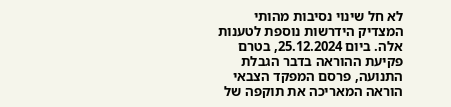לא חל שינוי נסיבות מהותי המצדיק הידרשות נוספת לטענות אלה. ביום 25.12.2024, בטרם פקיעת ההוראה בדבר הגבלת התנועה, פרסם המפקד הצבאי הוראה המאריכה את תוקפה של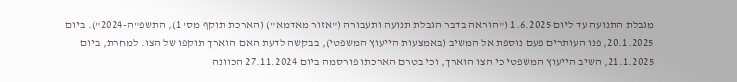מגבלת התנועה עד ליום 1.6.2025 ("הוראה בדבר הגבלת תנועה ותעבורה ("אזור מאדמא") (הארכת תוקף מס' 1), התשפ"ה-2024"). ביום 20.1.2025, פנו העותרים פעם נוספת אל המשיב (באמצעות הייעוץ המשפטי), בבקשה לדעת האם הוארך תוקפו של הצו. למחרת, ביום 21.1.2025, השיב הייעוץ המשפטי כי הצו הוארך, וכי בטרם הארכתו פורסמה ביום 27.11.2024 הכוונה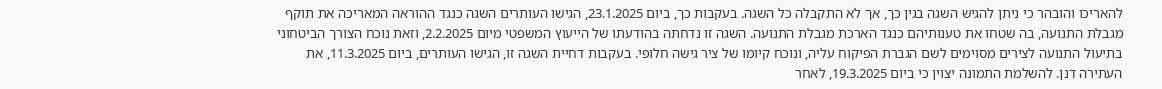להאריכו והובהר כי ניתן להגיש השגה בגין כך, אך לא התקבלה כל השגה. בעקבות כך, ביום 23.1.2025, הגישו העותרים השגה כנגד ההוראה המאריכה את תוקף מגבלת התנועה, בה שטחו את טענותיהם כנגד הארכת מגבלת התנועה. השגה זו נדחתה בהודעתו של הייעוץ המשפטי מיום 2.2.2025, וזאת נוכח הצורך הביטחוני בתיעול התנועה לצירים מסוימים לשם הגברת הפיקוח עליה, ונוכח קיומו של ציר גישה חלופי. בעקבות דחיית השגה זו, הגישו העותרים, ביום 11.3.2025, את העתירה דנן. להשלמת התמונה יצוין כי ביום 19.3.2025, לאחר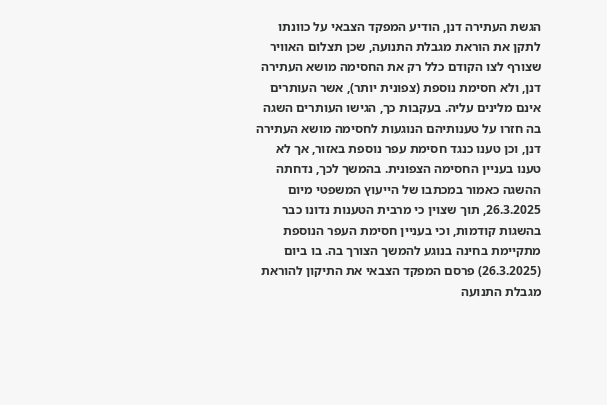הגשת העתירה דנן, הודיע המפקד הצבאי על כוונתו לתקן את הוראת מגבלת התנועה, שכן תצלום האוויר שצורף לצו הקודם כלל רק את החסימה מושא העתירה דנן, ולא חסימת נוספת (צפונית יותר), אשר העותרים אינם מלינים עליה. בעקבות כך, הגישו העותרים השגה בה חזרו על טענותיהם הנוגעות לחסימה מושא העתירה דנן, וכן טענו כנגד חסימת עפר נוספת באזור, אך לא טענו בעניין החסימה הצפונית. בהמשך לכך, נדחתה ההשגה כאמור במכתבו של הייעוץ המשפטי מיום 26.3.2025, תוך שצוין כי מרבית הטענות נדונו כבר בהשגות קודמות, וכי בעניין חסימת העפר הנוספת מתקיימת בחינה בנוגע להמשך הצורך בה. בו ביום (26.3.2025) פרסם המפקד הצבאי את התיקון להוראת מגבלת התנועה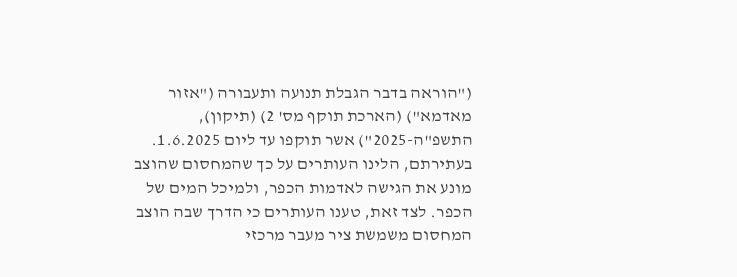("הוראה בדבר הגבלת תנועה ותעבורה ("אזור מאדמא") (הארכת תוקף מס' 2) (תיקון), התשפ"ה-2025") אשר תוקפו עד ליום 1.6.2025. בעתירתם, הלינו העותרים על כך שהמחסום שהוצב מונע את הגישה לאדמות הכפר, ולמיכל המים של הכפר. לצד זאת, טענו העותרים כי הדרך שבה הוצב המחסום משמשת ציר מעבר מרכזי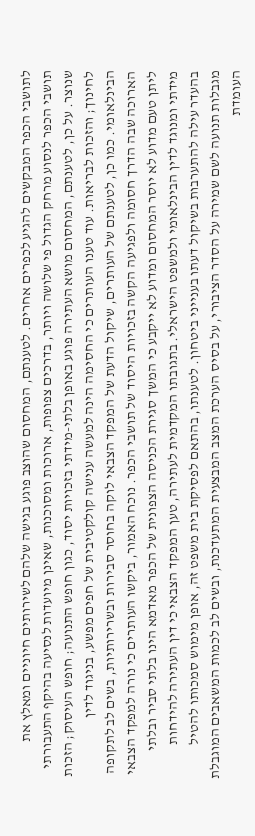לתושבי הכפר המבקשים להגיע לכפרים אחרים. לטענתם, המחסום שהוצב פוגע בגישה שלהם לשירותים חיוניים ומאלץ את תושבי הכפר לנסוע מרחק הגדול פי שלושה ויותר, בדרכים צפופות, ארוכות ומסוכנות, שאינן מיועדות לנסיעה בהיקף התעבורתי שנוצר. על כן, לטענתם, המחסום מושא העתירה פוגע באופן בלתי-מידתי בזכויות יסוד, כגון חופש התנועה; חופש העיסוק; הזכות לחינוך; והזכות לבריאות. עוד טענו העותרים כי החסימה הינה למעשה ענישה קולקטיבית של חפים מפשע, בניגוד לדין הבינלאומי. כמו כן, לטענתם של העותרים, שיקול הדעת של המפקד הצבאי לוקה בחוסר סבירות ובשרירותיות, בשים לב לתקופה הארוכה שבה הדרך חסומה ולפגיעה הקשה בזכויות היסוד של תושבי הכפר. נוכח האמור, ביקשו העותרים כי נורה למפקד הצבאי ליתן טעם מדוע לא יוסר המחסום ומדוע לא ייקבע כי המשך סגירת הכניסה הצפונית של הכפר מאדמא הינו בלתי סביר ובלתי מידתי ומנוגד לדין הבינלאומי ולמשפט הישראלי. בתגובתו המקדמית לעתירה, טען המפקד הצבאי כי דין העתירה להידחות בהעדר עילה להתערבות בשיקול דעתו בענייני ביטחון. לטענתו, בהתאם לפסיקת בית משפט זה, אופן מימוש סמכותו להטיל מגבלות תנועה לשם שמירה על הסדר הציבורי, על בסיס הערכת המצב המבצעית המתעדכנת, ובשים לב לכמות המשאבים המוגבלת העומדת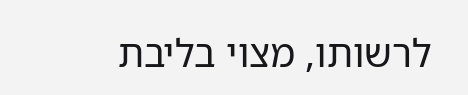לרשותו, מצוי בליבת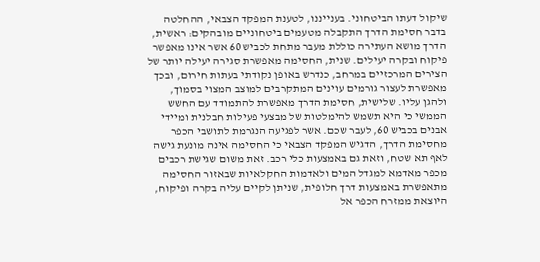שיקול דעתו הביטחוני. בענייננו, לטענת המפקד הצבאי, ההחלטה בדבר חסימת הדרך התקבלה מטעמים ביטחוניים מובהקים: ראשית, הדרך מושא העתירה כוללת מעבר מתחת לכביש 60 אשר אינו מאפשר פיקוח ובקרה יעילים. שנית, החסימה מאפשרת סגירה יעילה יותר של הצירים המרכזיים במרחב, כנדרש באופן נקודתי בעתות חירום, ובכך מאפשרת לעצור גורמים עוינים המתקרבים למוצב המצוי בסמוך, ולהגן עליו. שלישית, חסימת הדרך מאפשרת להתמודד עם החשש הממשי כי היא תשמש להימלטות של מבצעי פעילות חבלנית ומיידי אבנים בכביש 60, לעבר שכם. אשר לפגיעה הנגרמת לתושבי הכפר מחסימת הדרך, הדגיש המפקד הצבאי כי החסימה אינה מונעת גישה לאף תא שטח, וזאת גם באמצעות כלי רכב. זאת משום שגישת רכבים מכפר מאדמא למגדל המים ולאדמות החקלאיות שבאזור החסימה מתאפשרת באמצעות דרך חלופית, שניתן לקיים עליה בקרה ופיקוח, היוצאת ממזרח הכפר אל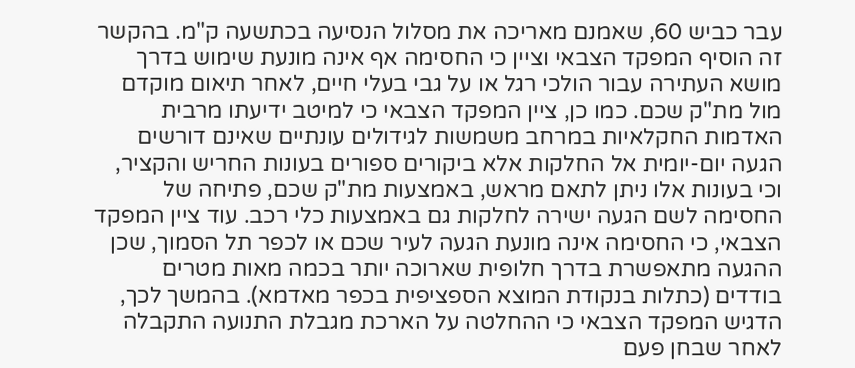עבר כביש 60, שאמנם מאריכה את מסלול הנסיעה בכתשעה ק"מ. בהקשר זה הוסיף המפקד הצבאי וציין כי החסימה אף אינה מונעת שימוש בדרך מושא העתירה עבור הולכי רגל או על גבי בעלי חיים, לאחר תיאום מוקדם מול מת"ק שכם. כמו כן, ציין המפקד הצבאי כי למיטב ידיעתו מרבית האדמות החקלאיות במרחב משמשות לגידולים עונתיים שאינם דורשים הגעה יום-יומית אל החלקות אלא ביקורים ספורים בעונות החריש והקציר, וכי בעונות אלו ניתן לתאם מראש, באמצעות מת"ק שכם, פתיחה של החסימה לשם הגעה ישירה לחלקות גם באמצעות כלי רכב. עוד ציין המפקד הצבאי, כי החסימה אינה מונעת הגעה לעיר שכם או לכפר תל הסמוך, שכן ההגעה מתאפשרת בדרך חלופית שארוכה יותר בכמה מאות מטרים בודדים (כתלות בנקודת המוצא הספציפית בכפר מאדמא). בהמשך לכך, הדגיש המפקד הצבאי כי ההחלטה על הארכת מגבלת התנועה התקבלה לאחר שבחן פעם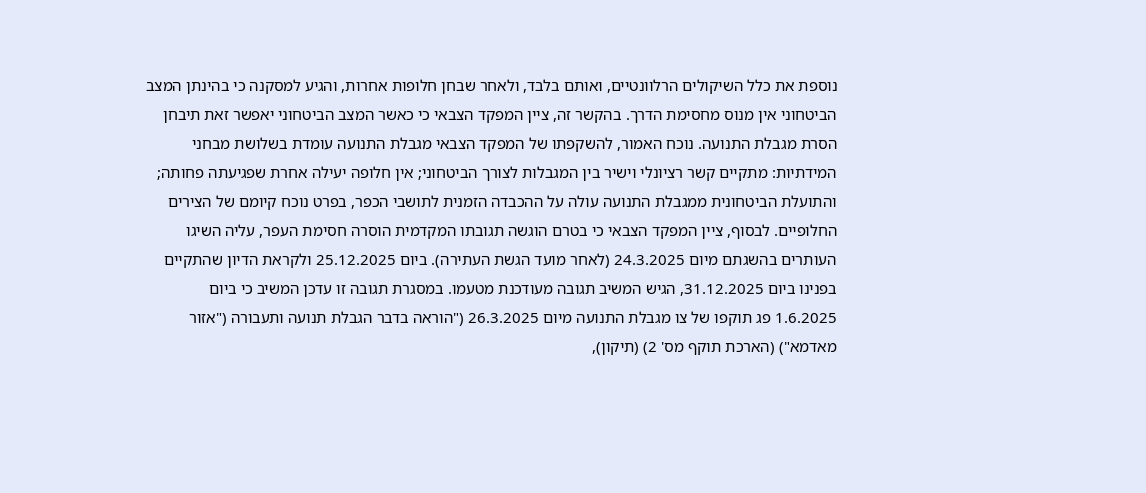נוספת את כלל השיקולים הרלוונטיים, ואותם בלבד, ולאחר שבחן חלופות אחרות, והגיע למסקנה כי בהינתן המצב הביטחוני אין מנוס מחסימת הדרך. בהקשר זה, ציין המפקד הצבאי כי כאשר המצב הביטחוני יאפשר זאת תיבחן הסרת מגבלת התנועה. נוכח האמור, להשקפתו של המפקד הצבאי מגבלת התנועה עומדת בשלושת מבחני המידתיות: מתקיים קשר רציונלי וישיר בין המגבלות לצורך הביטחוני; אין חלופה יעילה אחרת שפגיעתה פחותה; והתועלת הביטחונית ממגבלת התנועה עולה על ההכבדה הזמנית לתושבי הכפר, בפרט נוכח קיומם של הצירים החלופיים. לבסוף, ציין המפקד הצבאי כי בטרם הוגשה תגובתו המקדמית הוסרה חסימת העפר, עליה השיגו העותרים בהשגתם מיום 24.3.2025 (לאחר מועד הגשת העתירה). ביום 25.12.2025 ולקראת הדיון שהתקיים בפנינו ביום 31.12.2025, הגיש המשיב תגובה מעודכנת מטעמו. במסגרת תגובה זו עדכן המשיב כי ביום 1.6.2025 פג תוקפו של צו מגבלת התנועה מיום 26.3.2025 ("הוראה בדבר הגבלת תנועה ותעבורה ("אזור מאדמא") (הארכת תוקף מס' 2) (תיקון),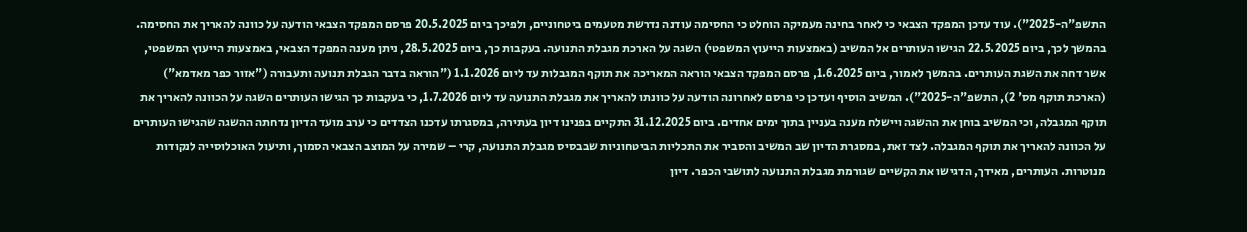התשפ"ה-2025"). עוד עדכן המפקד הצבאי כי לאחר בחינה מעמיקה הוחלט כי החסימה עודנה נדרשת מטעמים ביטחוניים, ולפיכך ביום 20.5.2025 פרסם המפקד הצבאי הודעה על כוונה להאריך את החסימה. בהמשך לכך, ביום 22.5.2025 הגישו העותרים אל המשיב (באמצעות הייעוץ המשפטי) השגה על הארכת מגבלת התנועה. בעקבות כך, ביום 28.5.2025, ניתן מענה המפקד הצבאי, באמצעות הייעוץ המשפטי, אשר דחה את השגת העותרים. בהמשך לאמור, ביום 1.6.2025, פרסם המפקד הצבאי הוראה המאריכה את תוקף המגבלות עד ליום 1.1.2026 ("הוראה בדבר הגבלת תנועה ותעבורה ("אזור כפר מאדמא") (הארכת תוקף מס' 2), התשפ"ה-2025"). המשיב הוסיף ועדכן כי פרסם לאחרונה הודעה על כוונתו להאריך את מגבלת התנועה עד ליום 1.7.2026, כי בעקבות כך הגישו העותרים השגה על הכוונה להאריך את תוקף המגבלה, וכי המשיב בוחן את ההשגה ויישלח מענה בעניין בתוך ימים אחדים. ביום 31.12.2025 התקיים בפנינו דיון בעתירה, במסגרתו עדכנו הצדדים כי ערב מועד הדיון נדחתה ההשגה שהגישו העותרים על הכוונה להאריך את תוקף המגבלה. לצד זאת, במסגרת הדיון שב המשיב והסביר את התכליות הביטחוניות שבבסיס מגבלת התנועה, קרי – שמירה על המוצב הצבאי הסמוך, ותיעול האוכלוסייה לנקודות מנוטרות. העותרים, מאידך, הדגישו את הקשיים שגורמת מגבלת התנועה לתושבי הכפר. דיון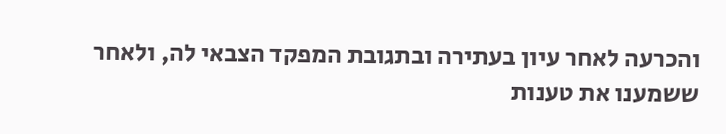והכרעה לאחר עיון בעתירה ובתגובת המפקד הצבאי לה, ולאחר ששמענו את טענות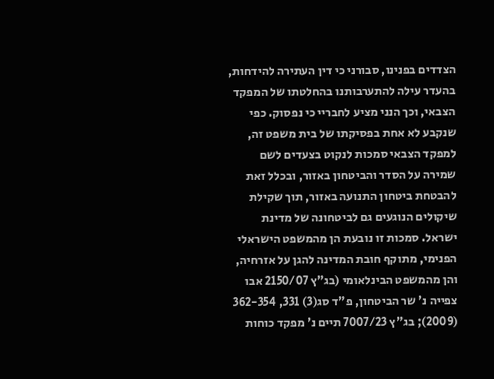הצדדים בפנינו, סבורני כי דין העתירה להידחות, בהעדר עילה להתערבותנו בהחלטתו של המפקד הצבאי, וכך הנני מציע לחבריי כי נפסוק. כפי שנקבע לא אחת בפסיקתו של בית משפט זה, למפקד הצבאי סמכות לנקוט בצעדים לשם שמירה על הסדר והביטחון באזור, ובכלל זאת להבטחת ביטחון התנועה באזור, תוך שקילת שיקולים הנוגעים גם לביטחונה של מדינת ישראל. סמכות זו נובעת הן מהמשפט הישראלי הפנימי, מתוקף חובת המדינה להגן על אזרחיה, והן מהמשפט הבינלאומי (בג"ץ 2150/07 אבו צפייה נ' שר הביטחון, פ"ד סג(3) 331, 362-354 (2009); בג"ץ 7007/23 תיים נ' מפקד כוחות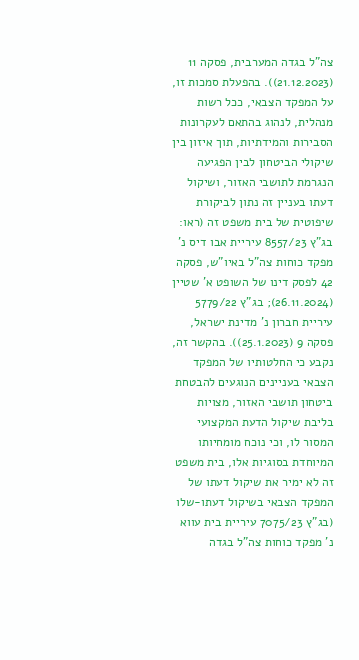צה"ל בגדה המערבית, פסקה 11 (21.12.2023)). בהפעלת סמכות זו, על המפקד הצבאי, ככל רשות מנהלית, לנהוג בהתאם לעקרונות הסבירות והמידתיות, תוך איזון בין שיקולי הביטחון לבין הפגיעה הנגרמת לתושבי האזור, ושיקול דעתו בעניין זה נתון לביקורת שיפוטית של בית משפט זה (ראו: בג"ץ 8557/23 עיריית אבו דיס נ' מפקד כוחות צה"ל באיו"ש, פסקה 42 לפסק דינו של השופט א' שטיין (26.11.2024); בג"ץ 5779/22 עיריית חברון נ' מדינת ישראל, פסקה 9 (25.1.2023)). בהקשר זה, נקבע כי החלטותיו של המפקד הצבאי בעניינים הנוגעים להבטחת ביטחון תושבי האזור, מצויות בליבת שיקול הדעת המקצועי המסור לו, וכי נוכח מומחיותו המיוחדת בסוגיות אלו, בית משפט זה לא ימיר את שיקול דעתו של המפקד הצבאי בשיקול דעתו-שלו (בג"ץ 7075/23 עיריית בית עווא נ' מפקד כוחות צה"ל בגדה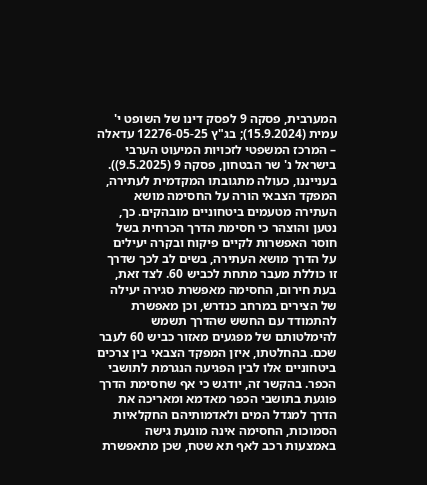המערבית, פסקה 9 לפסק דינו של השופט י' עמית (15.9.2024); בג"ץ 12276-05-25 עדאלה – המרכז המשפטי לזכויות המיעוט הערבי בישראל נ' שר הבטחון, פסקה 9 (9.5.2025)). בענייננו, כעולה מתגובתו המקדמית לעתירה, המפקד הצבאי הורה על החסימה מושא העתירה מטעמים ביטחוניים מובהקים. כך, נטען והוצהר כי חסימת הדרך הכרחית בשל חוסר האפשרות לקיים פיקוח ובקרה יעילים על הדרך מושא העתירה, בשים לב לכך שדרך זו כוללת מעבר מתחת לכביש 60. לצד זאת, בעת חירום, החסימה מאפשרת סגירה יעילה של הצירים במרחב כנדרש, וכן מאפשרת להתמודד עם החשש שהדרך תשמש להימלטותם של מפגעים מאזור כביש 60 לעבר שכם. בהחלטתו, איזן המפקד הצבאי בין צרכים ביטחוניים אלו לבין הפגיעה הנגרמת לתושבי הכפר. בהקשר זה, יודגש כי אף שחסימת הדרך פוגעת בתושבי הכפר מאדמא ומאריכה את הדרך למגדל המים ולאדמותיהם החקלאיות הסמוכות, החסימה אינה מונעת גישה באמצעות רכב לאף תא שטח, שכן מתאפשרת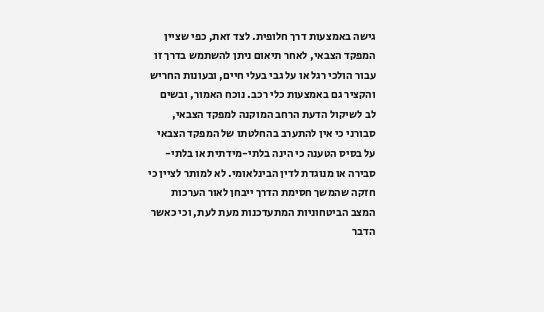גישה באמצעות דרך חלופית. לצד זאת, כפי שציין המפקד הצבאי, לאחר תיאום ניתן להשתמש בדרך זו עבור הולכי רגל או על גבי בעלי חיים, ובעונות החריש והקציר גם באמצעות כלי רכב. נוכח האמור, ובשים לב לשיקול הדעת הרחב המוקנה למפקד הצבאי, סבורני כי אין להתערב בהחלטתו של המפקד הצבאי על בסיס הטענה כי הינה בלתי-מידתית או בלתי-סבירה או מנוגדת לדין הבינלאומי. לא למותר לציין כי חזקה שהמשך חסימת הדרך ייבחן לאור הערכות המצב הביטחוניות המתעדכנות מעת לעת, וכי כאשר הדבר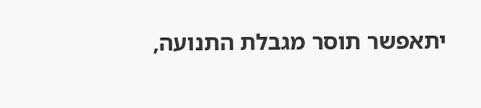יתאפשר תוסר מגבלת התנועה,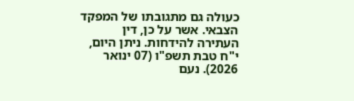כעולה גם מתגובתו של המפקד הצבאי. אשר על כן, דין העתירה להידחות. ניתן היום, י"ח טבת תשפ"ו (07 ינואר 2026). נעם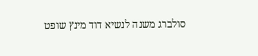סולברג משנה לנשיא דוד מינץ שופט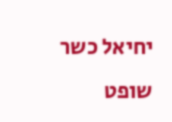יחיאל כשר שופט